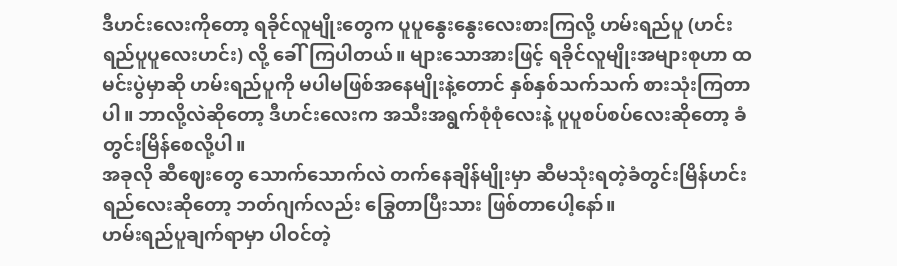ဒီဟင်းလေးကိုတော့ ရခိုင်လူမျိုးတွေက ပူပူနွေးနွေးလေးစားကြလို့ ဟမ်းရည်ပူ (ဟင်းရည်ပူပူလေးဟင်း) လို့ ခေါ်ကြပါတယ်။ များသောအားဖြင့် ရခိုင်လူမျိုးအများစုဟာ ထမင်းပွဲမှာဆို ဟမ်းရည်ပူကို မပါမဖြစ်အနေမျိုးနဲ့တောင် နှစ်နှစ်သက်သက် စားသုံးကြတာပါ။ ဘာလို့လဲဆိုတော့ ဒီဟင်းလေးက အသီးအရွက်စုံစုံလေးနဲ့ ပူပူစပ်စပ်လေးဆိုတော့ ခံတွင်းမြိန်စေလို့ပါ။
အခုလို ဆီဈေးတွေ သောက်သောက်လဲ တက်နေချိန်မျိုးမှာ ဆီမသုံးရတဲ့ခံတွင်းမြိန်ဟင်းရည်လေးဆိုတော့ ဘတ်ဂျက်လည်း ခြွေတာပြီးသား ဖြစ်တာပေါ့နော်။
ဟမ်းရည်ပူချက်ရာမှာ ပါဝင်တဲ့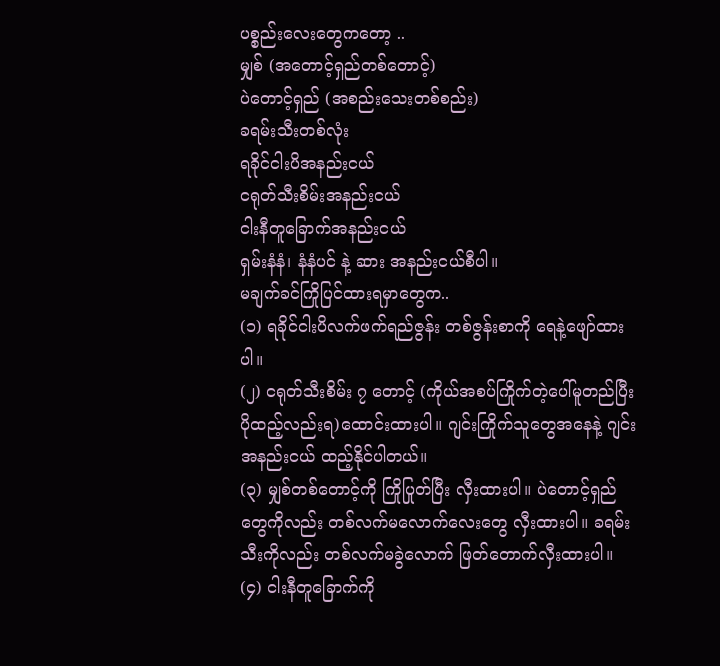ပစ္စည်းလေးတွေကတော့ ..
မျှစ် (အတောင့်ရှည်တစ်တောင့်)
ပဲတောင့်ရှည် (အစည်းသေးတစ်စည်း)
ခရမ်းသီးတစ်လုံး
ရခိုင်ငါးပိအနည်းငယ်
ငရုတ်သီးစိမ်းအနည်းငယ်
ငါးနီတူခြောက်အနည်းငယ်
ရှမ်းနံနံ၊ နံနံပင် နဲ့ ဆား အနည်းငယ်စီပါ။
မချက်ခင်ကြိုပြင်ထားရမှာတွေက..
(၁) ရခိုင်ငါးပိလက်ဖက်ရည်ဇွန်း တစ်ဇွန်းစာကို ရေနဲ့ဖျော်ထားပါ။
(၂) ငရုတ်သီးစိမ်း ၇ တောင့် (ကိုယ်အစပ်ကြိုက်တဲ့ပေါ်မူတည်ပြီး ပိုထည့်လည်းရ)ထောင်းထားပါ။ ဂျင်းကြိုက်သူတွေအနေနဲ့ ဂျင်းအနည်းငယ် ထည့်နိုင်ပါတယ်။
(၃) မျှစ်တစ်တောင့်ကို ကြိုပြုတ်ပြီး လှီးထားပါ။ ပဲတောင့်ရှည်တွေကိုလည်း တစ်လက်မလောက်လေးတွေ လှီးထားပါ။ ခရမ်းသီးကိုလည်း တစ်လက်မခွဲလောက် ဖြတ်တောက်လှီးထားပါ။
(၄) ငါးနီတူခြောက်ကို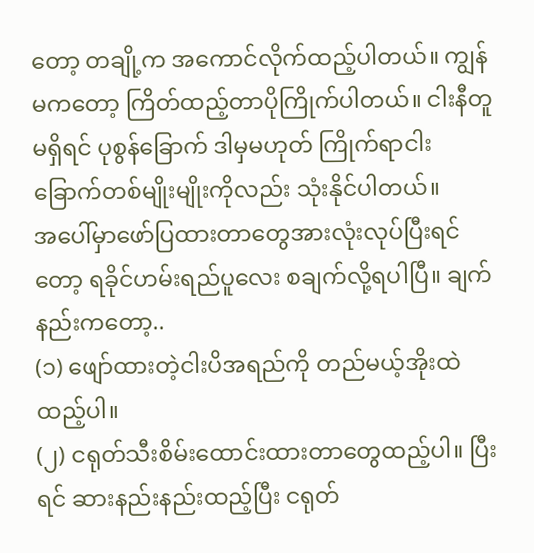တော့ တချို့က အကောင်လိုက်ထည့်ပါတယ်။ ကျွန်မကတော့ ကြိတ်ထည့်တာပိုကြိုက်ပါတယ်။ ငါးနီတူမရှိရင် ပုစွန်ခြောက် ဒါမှမဟုတ် ကြိုက်ရာငါးခြောက်တစ်မျိုးမျိုးကိုလည်း သုံးနိုင်ပါတယ်။
အပေါ်မှာဖော်ပြထားတာတွေအားလုံးလုပ်ပြီးရင်တော့ ရခိုင်ဟမ်းရည်ပူလေး စချက်လို့ရပါပြီ။ ချက်နည်းကတော့..
(၁) ဖျော်ထားတဲ့ငါးပိအရည်ကို တည်မယ့်အိုးထဲ ထည့်ပါ။
(၂) ငရုတ်သီးစိမ်းထောင်းထားတာတွေထည့်ပါ။ ပြီးရင် ဆားနည်းနည်းထည့်ပြီး ငရုတ်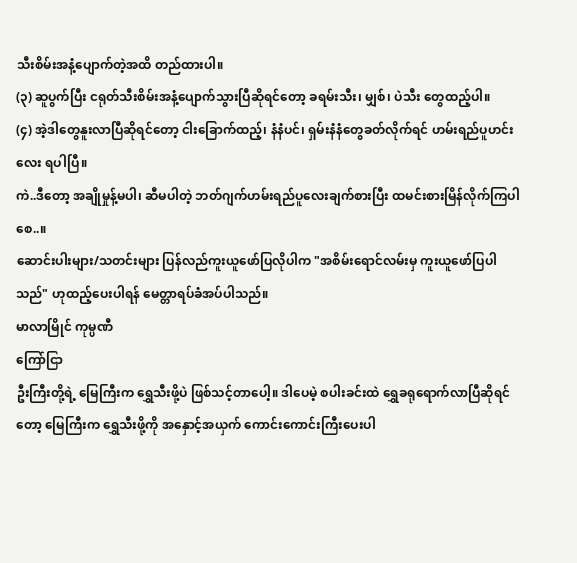သီးစိမ်းအနံ့ပျောက်တဲ့အထိ တည်ထားပါ။
(၃) ဆူပွက်ပြီး ငရုတ်သီးစိမ်းအနံ့ပျောက်သွားပြီဆိုရင်တော့ ခရမ်းသီး၊ မျှစ်၊ ပဲသီး တွေထည့်ပါ။
(၄) အဲ့ဒါတွေနူးလာပြီဆိုရင်တော့ ငါးခြောက်ထည့်၊ နံနံပင်၊ ရှမ်းနံနံတွေခတ်လိုက်ရင် ဟမ်းရည်ပူဟင်းလေး ရပါပြီ။
ကဲ..ဒီတော့ အချိုမှုန့်မပါ၊ ဆီမပါတဲ့ ဘတ်ဂျက်ဟမ်းရည်ပူလေးချက်စားပြီး ထမင်းစားမြိန်လိုက်ကြပါစေ..။
ဆောင်းပါးများ/သတင်းများ ပြန်လည်ကူးယူဖော်ပြလိုပါက "အစိမ်းရောင်လမ်းမှ ကူးယူဖော်ပြပါသည်" ဟုထည့်ပေးပါရန် မေတ္တာရပ်ခံအပ်ပါသည်။
မာလာမြိုင် ကုမ္ပဏီ
ကြော်ငြာ
ဦးကြီးတို့ရဲ့ မြေကြီးက ရွှေသီးဖို့ပဲ ဖြစ်သင့်တာပေါ့။ ဒါပေမဲ့ စပါးခင်းထဲ ရွှေခရုရောက်လာပြီဆိုရင်တော့ မြေကြီးက ရွှေသီးဖို့ကို အနှောင့်အယှက် ကောင်းကောင်းကြီးပေးပါ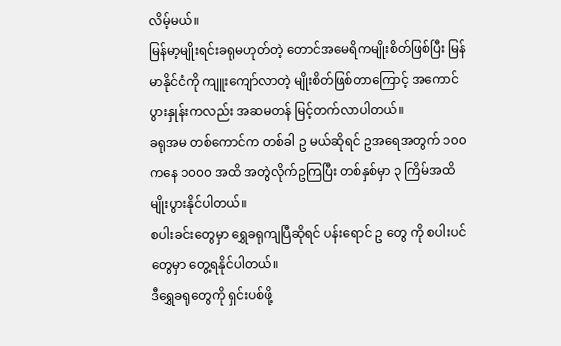လိမ့်မယ်။
မြန်မာ့မျိုးရင်းခရုမဟုတ်တဲ့ တောင်အမေရိကမျိုးစိတ်ဖြစ်ပြီး မြန်မာနိုင်ငံကို ကျူးကျော်လာတဲ့ မျိုးစိတ်ဖြစ်တာကြောင့် အကောင်ပွားနှုန်းကလည်း အဆမတန် မြင့်တက်လာပါတယ်။
ခရုအမ တစ်ကောင်က တစ်ခါ ဥ မယ်ဆိုရင် ဥအရေအတွက် ၁၀၀ ကနေ ၁၀၀၀ အထိ အတွဲလိုက်ဥကြပြီး တစ်နှစ်မှာ ၃ ကြိမ်အထိ မျိုးပွားနိုင်ပါတယ်။
စပါးခင်းတွေမှာ ရွှေခရုကျပြီဆိုရင် ပန်းရောင် ဥ တွေ ကို စပါးပင်တွေမှာ တွေ့ရနိုင်ပါတယ်။
ဒီရွှေခရုတွေကို ရှင်းပစ်ဖို့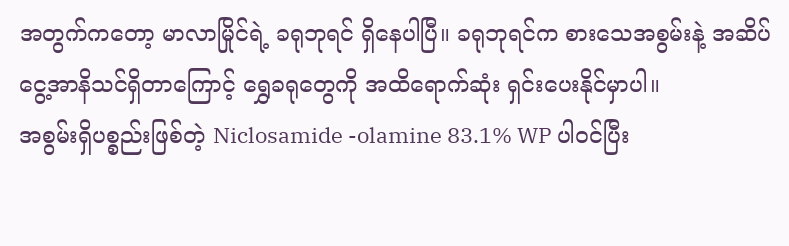အတွက်ကတော့ မာလာမြိုင်ရဲ့ ခရုဘုရင် ရှိနေပါပြီ။ ခရုဘုရင်က စားသေအစွမ်းနဲ့ အဆိပ်ငွေ့အာနိသင်ရှိတာကြောင့် ရွှေခရုတွေကို အထိရောက်ဆုံး ရှင်းပေးနိုင်မှာပါ။
အစွမ်းရှိပစ္စည်းဖြစ်တဲ့ Niclosamide -olamine 83.1% WP ပါဝင်ပြီး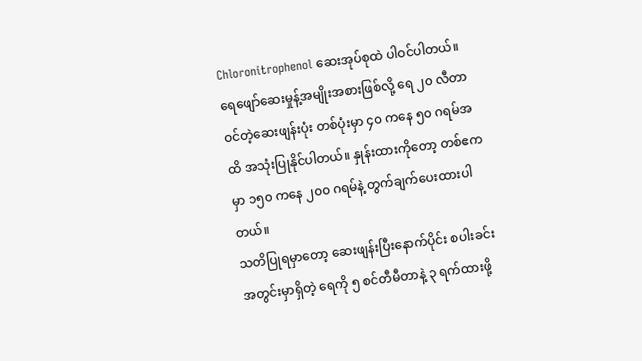Chloronitrophenol ဆေးအုပ်စုထဲ ပါဝင်ပါတယ်။
ရေဖျော်ဆေးမှုန့်အမျိုးအစားဖြစ်လို့ ရေ ၂၀ လီတာဝင်တဲ့ဆေးဖျန်းပုံး တစ်ပုံးမှာ ၄၀ ကနေ ၅၀ ဂရမ်အထိ အသုံးပြုနိုင်ပါတယ်။ နှုန်းထားကိုတော့ တစ်ဧကမှာ ၁၅၀ ကနေ ၂၀၀ ဂရမ်နဲ့ တွက်ချက်ပေးထားပါတယ်။
သတိပြုရမှာတော့ ဆေးဖျန်းပြီးနောက်ပိုင်း စပါးခင်းအတွင်းမှာရှိတဲ့ ရေကို ၅ စင်တီမီတာနဲ့ ၃ ရက်ထားဖို့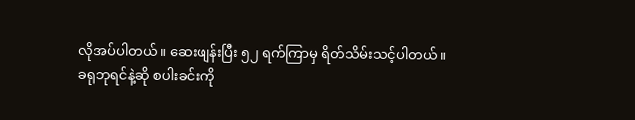လိုအပ်ပါတယ်။ ဆေးဖျန်းပြီး ၅၂ ရက်ကြာမှ ရိတ်သိမ်းသင့်ပါတယ်။
ခရုဘုရင်နဲ့ဆို စပါးခင်းကို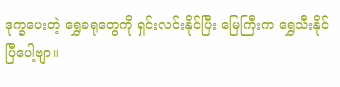ဒုက္ခပေးတဲ့ ရွှေခရုတွေကို ရှင်းလင်းနိုင်ပြီး မြေကြီးက ရွှေသီးနိုင်ပြီပေါ့ဗျာ။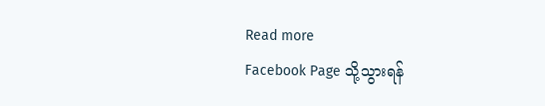Read more
Facebook Page သို့သွားရန်